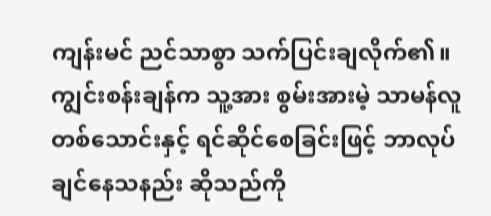ကျန်းမင် ညင်သာစွာ သက်ပြင်းချလိုက်၏။ ကျွင်းစန်းချန်က သူ့အား စွမ်းအားမဲ့ သာမန်လူ တစ်သောင်းနှင့် ရင်ဆိုင်စေခြင်းဖြင့် ဘာလုပ်ချင်နေသနည်း ဆိုသည်ကို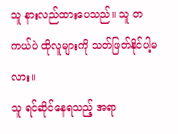သူ နားလည်ထားပေသည်။ သူ တကယ်ပဲ ထိုလူများကို သတ်ဖြတ်နိုင်ပါ့မလား။
သူ ရင်ဆိုင်နေရသည့် အရာ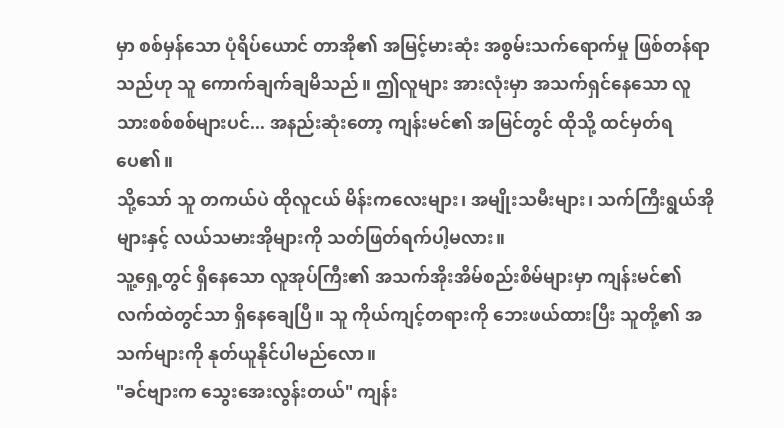မှာ စစ်မှန်သော ပုံရိပ်ယောင် တာအို၏ အမြင့်မားဆုံး အစွမ်းသက်ရောက်မှု ဖြစ်တန်ရာသည်ဟု သူ ကောက်ချက်ချမိသည်။ ဤလူများ အားလုံးမှာ အသက်ရှင်နေသော လူသားစစ်စစ်များပင်... အနည်းဆုံးတော့ ကျန်းမင်၏ အမြင်တွင် ထိုသို့ ထင်မှတ်ရပေ၏။
သို့သော် သူ တကယ်ပဲ ထိုလူငယ် မိန်းကလေးများ၊ အမျိုးသမီးများ၊ သက်ကြီးရွယ်အိုများနှင့် လယ်သမားအိုများကို သတ်ဖြတ်ရက်ပါ့မလား။
သူ့ရှေ့တွင် ရှိနေသော လူအုပ်ကြီး၏ အသက်အိုးအိမ်စည်းစိမ်များမှာ ကျန်းမင်၏ လက်ထဲတွင်သာ ရှိနေချေပြီ။ သူ ကိုယ်ကျင့်တရားကို ဘေးဖယ်ထားပြီး သူတို့၏ အသက်များကို နုတ်ယူနိုင်ပါမည်လော။
"ခင်ဗျားက သွေးအေးလွန်းတယ်" ကျန်း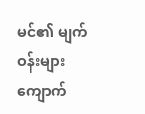မင်၏ မျက်ဝန်းများ ကျောက်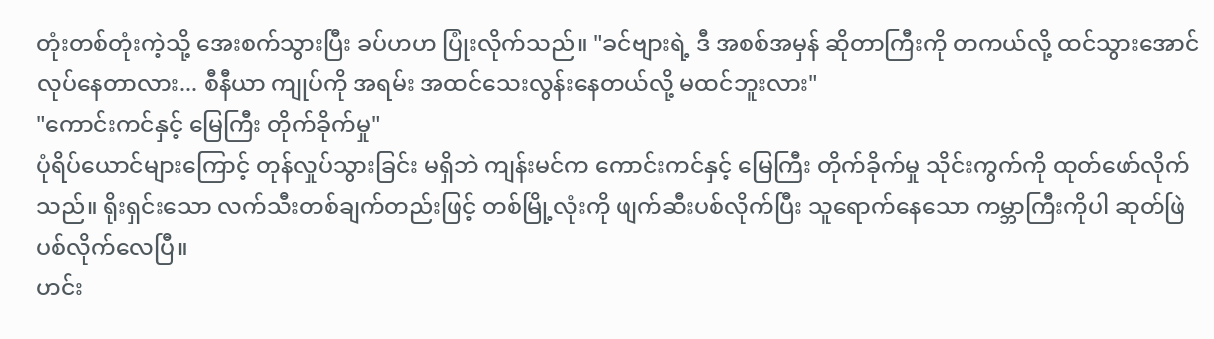တုံးတစ်တုံးကဲ့သို့ အေးစက်သွားပြီး ခပ်ဟဟ ပြုံးလိုက်သည်။ "ခင်ဗျားရဲ့ ဒီ အစစ်အမှန် ဆိုတာကြီးကို တကယ်လို့ ထင်သွားအောင် လုပ်နေတာလား... စီနီယာ ကျုပ်ကို အရမ်း အထင်သေးလွန်းနေတယ်လို့ မထင်ဘူးလား"
"ကောင်းကင်နှင့် မြေကြီး တိုက်ခိုက်မှု"
ပုံရိပ်ယောင်များကြောင့် တုန်လှုပ်သွားခြင်း မရှိဘဲ ကျန်းမင်က ကောင်းကင်နှင့် မြေကြီး တိုက်ခိုက်မှု သိုင်းကွက်ကို ထုတ်ဖော်လိုက်သည်။ ရိုးရှင်းသော လက်သီးတစ်ချက်တည်းဖြင့် တစ်မြို့လုံးကို ဖျက်ဆီးပစ်လိုက်ပြီး သူရောက်နေသော ကမ္ဘာကြီးကိုပါ ဆုတ်ဖြဲပစ်လိုက်လေပြီ။
ဟင်း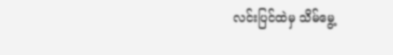လင်းပြင်ထဲမှ သိမ်မွေ့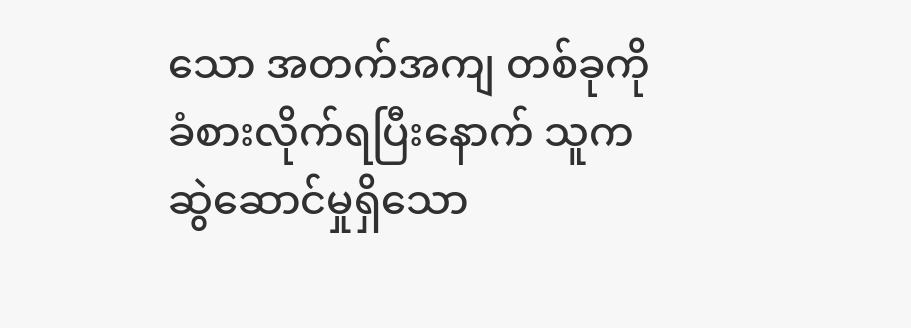သော အတက်အကျ တစ်ခုကို ခံစားလိုက်ရပြီးနောက် သူက ဆွဲဆောင်မှုရှိသော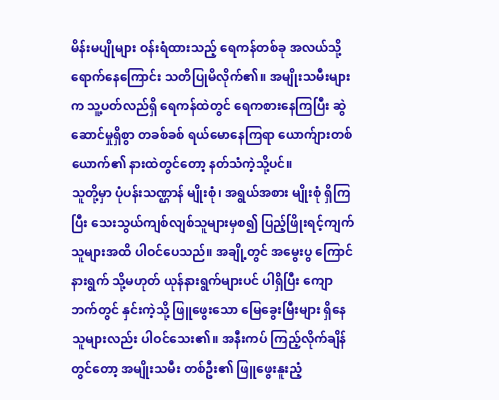မိန်းမပျိုများ ဝန်းရံထားသည့် ရေကန်တစ်ခု အလယ်သို့ ရောက်နေကြောင်း သတိပြုမိလိုက်၏။ အမျိုးသမီးများက သူ့ပတ်လည်ရှိ ရေကန်ထဲတွင် ရေကစားနေကြပြီး ဆွဲဆောင်မှုရှိစွာ တခစ်ခစ် ရယ်မောနေကြရာ ယောက်ျားတစ်ယောက်၏ နားထဲတွင်တော့ နတ်သံကဲ့သို့ပင်။
သူတို့မှာ ပုံပန်းသဏ္ဌာန် မျိုးစုံ၊ အရွယ်အစား မျိုးစုံ ရှိကြပြီး သေးသွယ်ကျစ်လျစ်သူများမှစ၍ ပြည့်ဖြိုးရင့်ကျက်သူများအထိ ပါဝင်ပေသည်။ အချို့တွင် အမွေးပွ ကြောင်နားရွက် သို့မဟုတ် ယုန်နားရွက်များပင် ပါရှိပြီး ကျောဘက်တွင် နှင်းကဲ့သို့ ဖြူဖွေးသော မြေခွေးမြီးများ ရှိနေသူများလည်း ပါဝင်သေး၏။ အနီးကပ် ကြည့်လိုက်ချိန်တွင်တော့ အမျိုးသမီး တစ်ဦး၏ ဖြူဖွေးနူးညံ့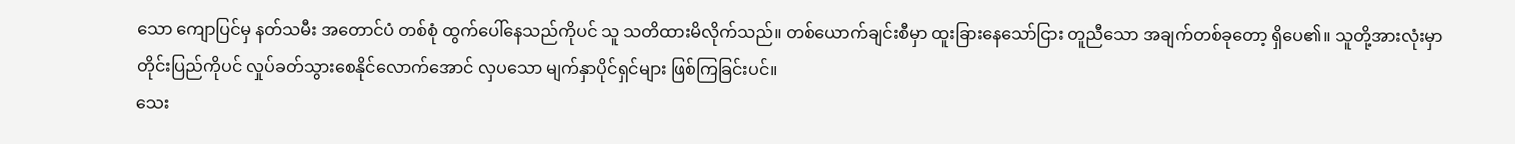သော ကျောပြင်မှ နတ်သမီး အတောင်ပံ တစ်စုံ ထွက်ပေါ်နေသည်ကိုပင် သူ သတိထားမိလိုက်သည်။ တစ်ယောက်ချင်းစီမှာ ထူးခြားနေသော်ငြား တူညီသော အချက်တစ်ခုတော့ ရှိပေ၏။ သူတို့အားလုံးမှာ တိုင်းပြည်ကိုပင် လှုပ်ခတ်သွားစေနိုင်လောက်အောင် လှပသော မျက်နှာပိုင်ရှင်များ ဖြစ်ကြခြင်းပင်။
သေး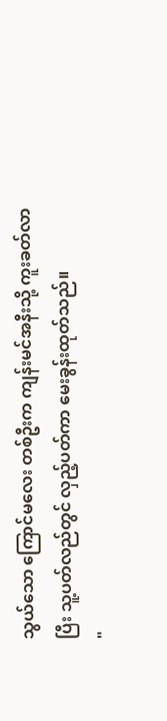သွယ်သော ကြောင်မလေး တစ်ဦးက ကျန်းမင်အနီးသို့ ကူးခတ်လာပြီး သူ့ပတ်လည်တွင် လှည့်ပတ်ကာ မေးခွန်းထုတ်သည်။
"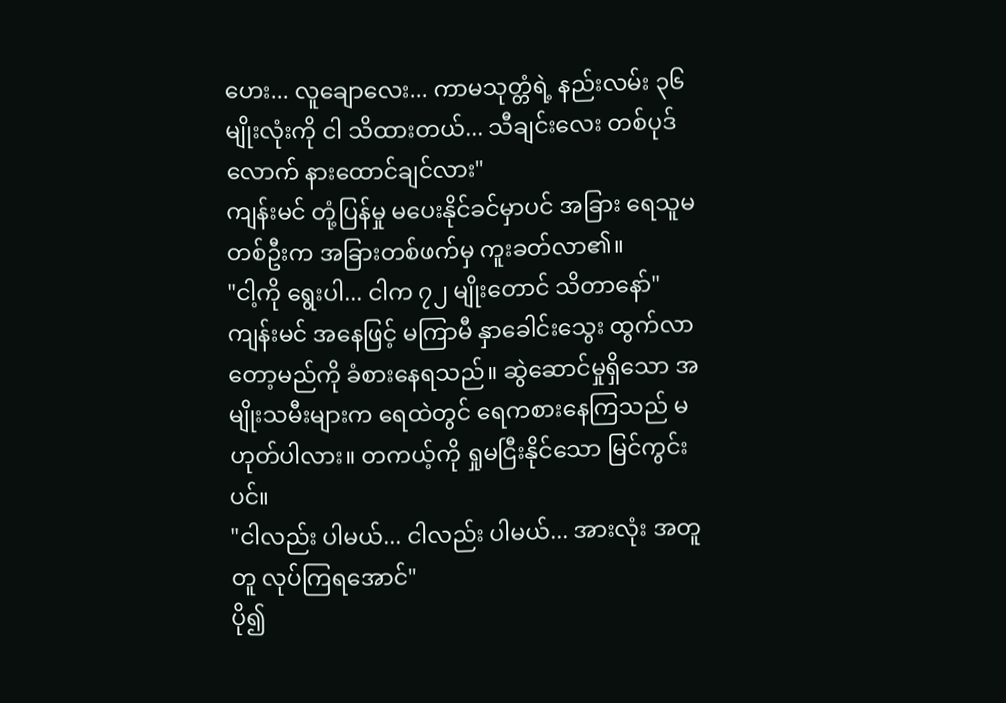ဟေး... လူချောလေး... ကာမသုတ္တံရဲ့ နည်းလမ်း ၃၆ မျိုးလုံးကို ငါ သိထားတယ်... သီချင်းလေး တစ်ပုဒ်လောက် နားထောင်ချင်လား"
ကျန်းမင် တုံ့ပြန်မှု မပေးနိုင်ခင်မှာပင် အခြား ရေသူမ တစ်ဦးက အခြားတစ်ဖက်မှ ကူးခတ်လာ၏။
"ငါ့ကို ရွေးပါ... ငါက ၇၂ မျိုးတောင် သိတာနော်"
ကျန်းမင် အနေဖြင့် မကြာမီ နှာခေါင်းသွေး ထွက်လာတော့မည်ကို ခံစားနေရသည်။ ဆွဲဆောင်မှုရှိသော အမျိုးသမီးများက ရေထဲတွင် ရေကစားနေကြသည် မဟုတ်ပါလား။ တကယ့်ကို ရှုမငြီးနိုင်သော မြင်ကွင်းပင်။
"ငါလည်း ပါမယ်... ငါလည်း ပါမယ်... အားလုံး အတူတူ လုပ်ကြရအောင်"
ပို၍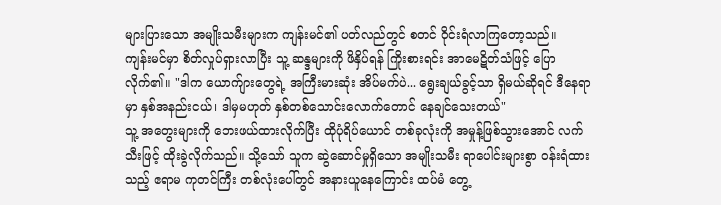များပြားသော အမျိုးသမီးများက ကျန်းမင်၏ ပတ်လည်တွင် စတင် ဝိုင်းရံလာကြတော့သည်။
ကျန်းမင်မှာ စိတ်လှုပ်ရှားလာပြီး သူ့ ဆန္ဒများကို ဖိနှိပ်ရန် ကြိုးစားရင်း အာမေဋိတ်သံဖြင့် ပြောလိုက်၏။ "ဒါက ယောက်ျားတွေရဲ့ အကြီးမားဆုံး အိပ်မက်ပဲ... ရွေးချယ်ခွင့်သာ ရှိမယ်ဆိုရင် ဒီနေရာမှာ နှစ်အနည်းငယ်၊ ဒါမှမဟုတ် နှစ်တစ်သောင်းလောက်တောင် နေချင်သေးတယ်"
သူ့ အတွေးများကို ဘေးဖယ်ထားလိုက်ပြီး ထိုပုံရိပ်ယောင် တစ်ခုလုံးကို အမှုန့်ဖြစ်သွားအောင် လက်သီးဖြင့် ထိုးခွဲလိုက်သည်။ သို့သော် သူက ဆွဲဆောင်မှုရှိသော အမျိုးသမီး ရာပေါင်းများစွာ ဝန်းရံထားသည့် ဧရာမ ကုတင်ကြီး တစ်လုံးပေါ်တွင် အနားယူနေကြောင်း ထပ်မံ တွေ့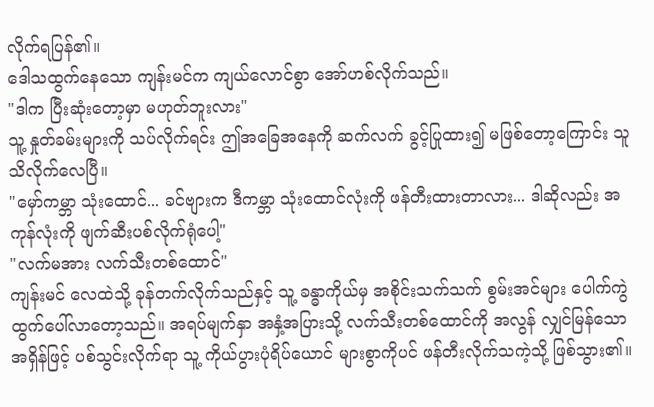လိုက်ရပြန်၏။
ဒေါသထွက်နေသော ကျန်းမင်က ကျယ်လောင်စွာ အော်ဟစ်လိုက်သည်။
"ဒါက ပြီးဆုံးတော့မှာ မဟုတ်ဘူးလား"
သူ့ နှုတ်ခမ်းများကို သပ်လိုက်ရင်း ဤအခြေအနေကို ဆက်လက် ခွင့်ပြုထား၍ မဖြစ်တော့ကြောင်း သူ သိလိုက်လေပြီ။
"မှော်ကမ္ဘာ သုံးထောင်... ခင်ဗျားက ဒီကမ္ဘာ သုံးထောင်လုံးကို ဖန်တီးထားတာလား... ဒါဆိုလည်း အကုန်လုံးကို ဖျက်ဆီးပစ်လိုက်ရုံပေါ့"
"လက်မအား လက်သီးတစ်ထောင်"
ကျန်းမင် လေထဲသို့ ခုန်တက်လိုက်သည်နှင့် သူ့ ခန္ဓာကိုယ်မှ အစိုင်းသက်သက် စွမ်းအင်များ ပေါက်ကွဲထွက်ပေါ်လာတော့သည်။ အရပ်မျက်နှာ အနှံ့အပြားသို့ လက်သီးတစ်ထောင်ကို အလွန် လျှင်မြန်သော အရှိန်ဖြင့် ပစ်သွင်းလိုက်ရာ သူ့ ကိုယ်ပွားပုံရိပ်ယောင် များစွာကိုပင် ဖန်တီးလိုက်သကဲ့သို့ ဖြစ်သွား၏။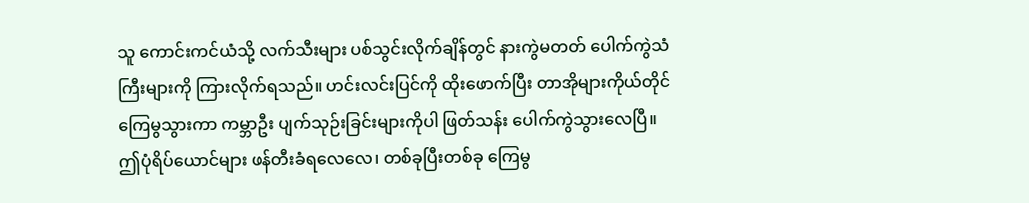သူ ကောင်းကင်ယံသို့ လက်သီးများ ပစ်သွင်းလိုက်ချိန်တွင် နားကွဲမတတ် ပေါက်ကွဲသံကြီးများကို ကြားလိုက်ရသည်။ ဟင်းလင်းပြင်ကို ထိုးဖောက်ပြီး တာအိုများကိုယ်တိုင် ကြေမွသွားကာ ကမ္ဘာဦး ပျက်သုဉ်းခြင်းများကိုပါ ဖြတ်သန်း ပေါက်ကွဲသွားလေပြီ။
ဤပုံရိပ်ယောင်များ ဖန်တီးခံရလေလေ၊ တစ်ခုပြီးတစ်ခု ကြေမွ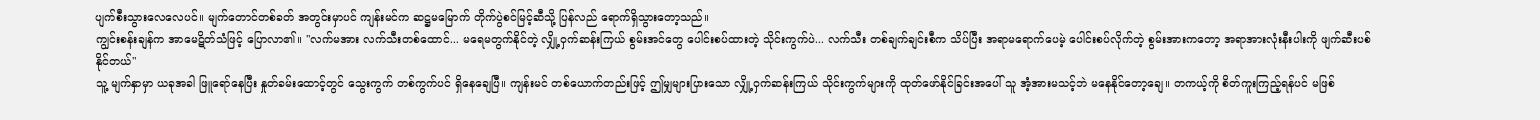ပျက်စီးသွားလေလေပင်။ မျက်တောင်တစ်ခတ် အတွင်းမှာပင် ကျန်းမင်က ဆဋ္ဌမမြောက် တိုက်ပွဲစင်မြင့်ဆီသို့ ပြန်လည် ရောက်ရှိသွားတော့သည်။
ကျွင်းစန်းချန်က အာမေဋိတ်သံဖြင့် ပြောလာ၏။ "လက်မအား လက်သီးတစ်ထောင်... မရေမတွက်နိုင်တဲ့ လျှို့ဝှက်ဆန်းကြယ် စွမ်းအင်တွေ ပေါင်းစပ်ထားတဲ့ သိုင်းကွက်ပဲ... လက်သီး တစ်ချက်ချင်းစီက သိပ်ပြီး အရာမရောက်ပေမဲ့ ပေါင်းစပ်လိုက်တဲ့ စွမ်းအားကတော့ အရာအားလုံးနီးပါးကို ဖျက်ဆီးပစ်နိုင်တယ်"
သူ့ မျက်နှာမှာ ယခုအခါ ဖြူရော်နေပြီး နှုတ်ခမ်းထောင့်တွင် သွေးကွက် တစ်ကွက်ပင် ရှိနေချေပြီ။ ကျန်းမင် တစ်ယောက်တည်းဖြင့် ဤမျှများပြားသော လျှို့ဝှက်ဆန်းကြယ် သိုင်းကွက်များကို ထုတ်ဖော်နိုင်ခြင်းအပေါ် သူ အံ့အားမသင့်ဘဲ မနေနိုင်တော့ချေ။ တကယ့်ကို စိတ်ကူးကြည့်ရန်ပင် မဖြစ်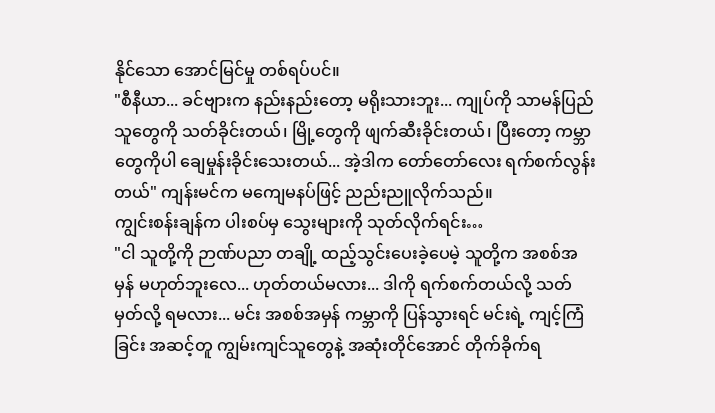နိုင်သော အောင်မြင်မှု တစ်ရပ်ပင်။
"စီနီယာ... ခင်ဗျားက နည်းနည်းတော့ မရိုးသားဘူး... ကျုပ်ကို သာမန်ပြည်သူတွေကို သတ်ခိုင်းတယ်၊ မြို့တွေကို ဖျက်ဆီးခိုင်းတယ်၊ ပြီးတော့ ကမ္ဘာတွေကိုပါ ချေမှုန်းခိုင်းသေးတယ်... အဲ့ဒါက တော်တော်လေး ရက်စက်လွန်းတယ်" ကျန်းမင်က မကျေမနပ်ဖြင့် ညည်းညူလိုက်သည်။
ကျွင်းစန်းချန်က ပါးစပ်မှ သွေးများကို သုတ်လိုက်ရင်း…
"ငါ သူတို့ကို ဉာဏ်ပညာ တချို့ ထည့်သွင်းပေးခဲ့ပေမဲ့ သူတို့က အစစ်အမှန် မဟုတ်ဘူးလေ... ဟုတ်တယ်မလား... ဒါကို ရက်စက်တယ်လို့ သတ်မှတ်လို့ ရမလား... မင်း အစစ်အမှန် ကမ္ဘာကို ပြန်သွားရင် မင်းရဲ့ ကျင့်ကြံခြင်း အဆင့်တူ ကျွမ်းကျင်သူတွေနဲ့ အဆုံးတိုင်အောင် တိုက်ခိုက်ရ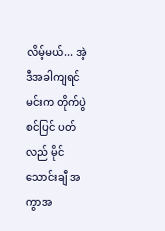လိမ့်မယ်... အဲ့ဒီအခါကျရင် မင်းက တိုက်ပွဲစင်ပြင် ပတ်လည် မိုင်သောင်းချီ အကွာအ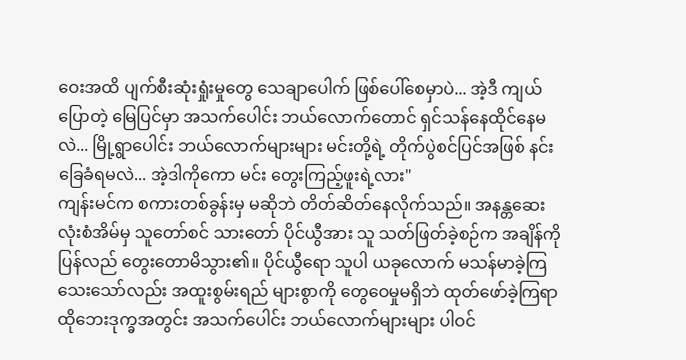ဝေးအထိ ပျက်စီးဆုံးရှုံးမှုတွေ သေချာပေါက် ဖြစ်ပေါ်စေမှာပဲ... အဲ့ဒီ ကျယ်ပြောတဲ့ မြေပြင်မှာ အသက်ပေါင်း ဘယ်လောက်တောင် ရှင်သန်နေထိုင်နေမလဲ... မြို့ရွာပေါင်း ဘယ်လောက်များများ မင်းတို့ရဲ့ တိုက်ပွဲစင်ပြင်အဖြစ် နင်းခြေခံရမလဲ... အဲ့ဒါကိုကော မင်း တွေးကြည့်ဖူးရဲ့လား"
ကျန်းမင်က စကားတစ်ခွန်းမှ မဆိုဘဲ တိတ်ဆိတ်နေလိုက်သည်။ အနန္တဆေးလုံးစံအိမ်မှ သူတော်စင် သားတော် ပိုင်ယွီအား သူ သတ်ဖြတ်ခဲ့စဉ်က အချိန်ကို ပြန်လည် တွေးတောမိသွား၏။ ပိုင်ယွီရော သူပါ ယခုလောက် မသန်မာခဲ့ကြသေးသော်လည်း အထူးစွမ်းရည် များစွာကို တွေဝေမှုမရှိဘဲ ထုတ်ဖော်ခဲ့ကြရာ ထိုဘေးဒုက္ခအတွင်း အသက်ပေါင်း ဘယ်လောက်များများ ပါဝင်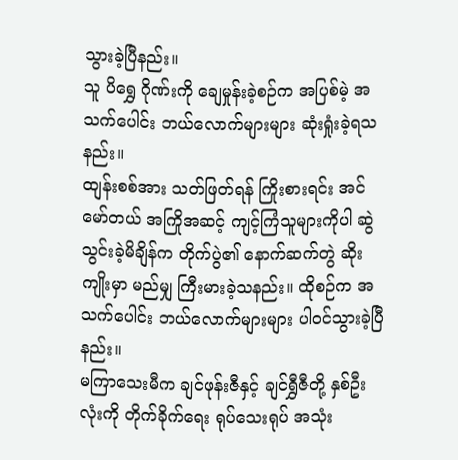သွားခဲ့ပြီနည်း။
သူ ပိရွှေ ဂိုဏ်းကို ချေမှုန်းခဲ့စဉ်က အပြစ်မဲ့ အသက်ပေါင်း ဘယ်လောက်များများ ဆုံးရှုံးခဲ့ရသနည်း။
ထျန်းစစ်အား သတ်ဖြတ်ရန် ကြိုးစားရင်း အင်မော်တယ် အကြိုအဆင့် ကျင့်ကြံသူများကိုပါ ဆွဲသွင်းခဲ့မိချိန်က တိုက်ပွဲ၏ နောက်ဆက်တွဲ ဆိုးကျိုးမှာ မည်မျှ ကြီးမားခဲ့သနည်း။ ထိုစဉ်က အသက်ပေါင်း ဘယ်လောက်များများ ပါဝင်သွားခဲ့ပြီနည်း။
မကြာသေးမီက ချင်ဖုန်းဇီနှင့် ချင်ရွှီဇီတို့ နှစ်ဦးလုံးကို တိုက်ခိုက်ရေး ရုပ်သေးရုပ် အသုံး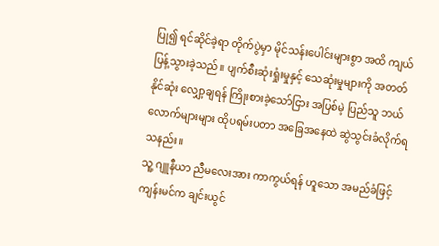ပြု၍ ရင်ဆိုင်ခဲ့ရာ တိုက်ပွဲမှာ မိုင်သန်းပေါင်းများစွာ အထိ ကျယ်ပြန့်သွားခဲ့သည်။ ပျက်စီးဆုံးရှုံးမှုနှင့် သေဆုံးမှုများကို အတတ်နိုင်ဆုံး လျှော့ချရန် ကြိုးစားခဲ့သော်ငြား အပြစ်မဲ့ ပြည်သူ ဘယ်လောက်များများ ထိုပရမ်းပတာ အခြေအနေထဲ ဆွဲသွင်းခံလိုက်ရသနည်း။
သူ့ ဂျူနီယာ ညီမလေးအား ကာကွယ်ရန် ဟူသော အမည်ခံဖြင့် ကျန်းမင်က ချင်းယွင်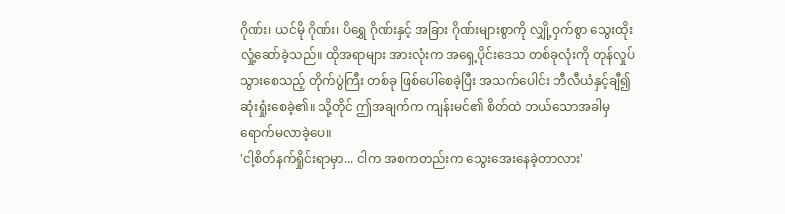ဂိုဏ်း၊ ယင်မို ဂိုဏ်း၊ ပိရွှေ ဂိုဏ်းနှင့် အခြား ဂိုဏ်းများစွာကို လျှို့ဝှက်စွာ သွေးထိုးလှုံ့ဆော်ခဲ့သည်။ ထိုအရာများ အားလုံးက အရှေ့ပိုင်းဒေသ တစ်ခုလုံးကို တုန်လှုပ်သွားစေသည့် တိုက်ပွဲကြီး တစ်ခု ဖြစ်ပေါ်စေခဲ့ပြီး အသက်ပေါင်း ဘီလီယံနှင့်ချီ၍ ဆုံးရှုံးစေခဲ့၏။ သို့တိုင် ဤအချက်က ကျန်းမင်၏ စိတ်ထဲ ဘယ်သောအခါမှ ရောက်မလာခဲ့ပေ။
'ငါ့စိတ်နက်ရှိုင်းရာမှာ... ငါက အစကတည်းက သွေးအေးနေခဲ့တာလား'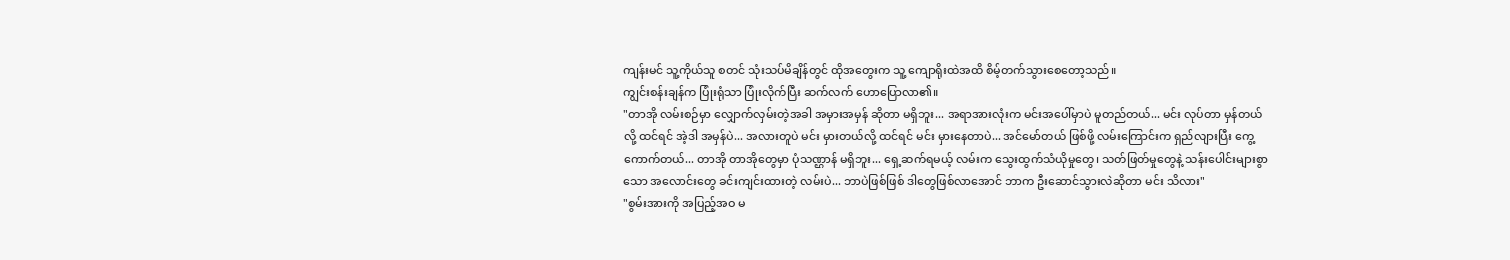ကျန်းမင် သူ့ကိုယ်သူ စတင် သုံးသပ်မိချိန်တွင် ထိုအတွေးက သူ့ ကျောရိုးထဲအထိ စိမ့်တက်သွားစေတော့သည်။
ကျွင်းစန်းချန်က ပြုံးရုံသာ ပြုံးလိုက်ပြီး ဆက်လက် ဟောပြောလာ၏။
"တာအို လမ်းစဉ်မှာ လျှောက်လှမ်းတဲ့အခါ အမှားအမှန် ဆိုတာ မရှိဘူး... အရာအားလုံးက မင်းအပေါ်မှာပဲ မူတည်တယ်... မင်း လုပ်တာ မှန်တယ်လို့ ထင်ရင် အဲ့ဒါ အမှန်ပဲ... အလားတူပဲ မင်း မှားတယ်လို့ ထင်ရင် မင်း မှားနေတာပဲ... အင်မော်တယ် ဖြစ်ဖို့ လမ်းကြောင်းက ရှည်လျားပြီး ကွေ့ကောက်တယ်... တာအို တာအိုတွေမှာ ပုံသဏ္ဌာန် မရှိဘူး... ရှေ့ဆက်ရမယ့် လမ်းက သွေးထွက်သံယိုမှုတွေ၊ သတ်ဖြတ်မှုတွေနဲ့ သန်းပေါင်းများစွာသော အလောင်းတွေ ခင်းကျင်းထားတဲ့ လမ်းပဲ... ဘာပဲဖြစ်ဖြစ် ဒါတွေဖြစ်လာအောင် ဘာက ဦးဆောင်သွားလဲဆိုတာ မင်း သိလား"
"စွမ်းအားကို အပြည့်အဝ မ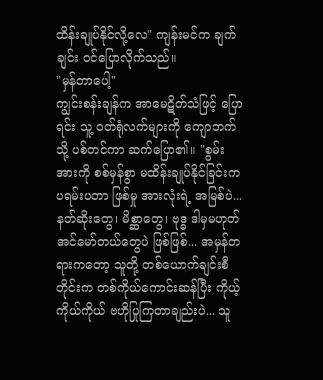ထိန်းချုပ်နိုင်လို့လေ" ကျန်းမင်က ချက်ချင်း ဝင်ပြောလိုက်သည်။
"မှန်တာပေါ့"
ကျွင်းစန်းချန်က အာမေဋိတ်သံဖြင့် ပြောရင်း သူ့ ဝတ်ရုံလက်များကို ကျောဘက်သို့ ပစ်တင်ကာ ဆက်ပြော၏။ "စွမ်းအားကို စစ်မှန်စွာ မထိန်းချုပ်နိုင်ခြင်းက ပရမ်းပတာ ဖြစ်မှု အားလုံးရဲ့ အမြစ်ပဲ... နတ်ဆိုးတွေ၊ မိစ္ဆာတွေ၊ ဗုဒ္ဓ ဒါမှမဟုတ် အင်မော်တယ်တွေပဲ ဖြစ်ဖြစ်... အမှန်တရားကတော့ သူတို့ တစ်ယောက်ချင်းစီတိုင်းက တစ်ကိုယ်ကောင်းဆန်ပြီး ကိုယ့်ကိုယ်ကိုယ် ဗဟိုပြုကြတာချည်းပဲ... သူ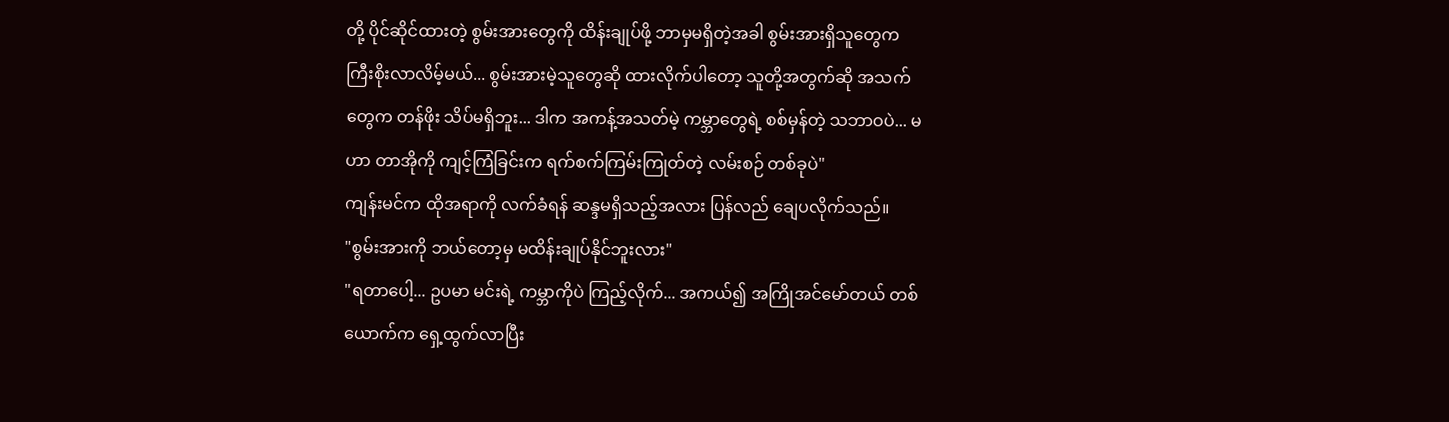တို့ ပိုင်ဆိုင်ထားတဲ့ စွမ်းအားတွေကို ထိန်းချုပ်ဖို့ ဘာမှမရှိတဲ့အခါ စွမ်းအားရှိသူတွေက ကြီးစိုးလာလိမ့်မယ်... စွမ်းအားမဲ့သူတွေဆို ထားလိုက်ပါတော့ သူတို့အတွက်ဆို အသက်တွေက တန်ဖိုး သိပ်မရှိဘူး... ဒါက အကန့်အသတ်မဲ့ ကမ္ဘာတွေရဲ့ စစ်မှန်တဲ့ သဘာဝပဲ... မဟာ တာအိုကို ကျင့်ကြံခြင်းက ရက်စက်ကြမ်းကြုတ်တဲ့ လမ်းစဉ် တစ်ခုပဲ"
ကျန်းမင်က ထိုအရာကို လက်ခံရန် ဆန္ဒမရှိသည့်အလား ပြန်လည် ချေပလိုက်သည်။
"စွမ်းအားကို ဘယ်တော့မှ မထိန်းချုပ်နိုင်ဘူးလား"
"ရတာပေါ့... ဥပမာ မင်းရဲ့ ကမ္ဘာကိုပဲ ကြည့်လိုက်... အကယ်၍ အကြိုအင်မော်တယ် တစ်ယောက်က ရှေ့ထွက်လာပြီး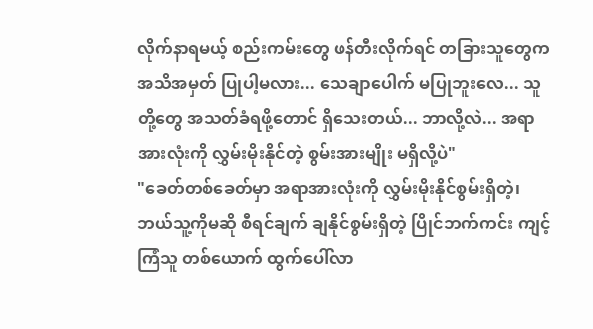လိုက်နာရမယ့် စည်းကမ်းတွေ ဖန်တီးလိုက်ရင် တခြားသူတွေက အသိအမှတ် ပြုပါ့မလား... သေချာပေါက် မပြုဘူးလေ... သူတို့တွေ အသတ်ခံရဖို့တောင် ရှိသေးတယ်... ဘာလို့လဲ... အရာအားလုံးကို လွှမ်းမိုးနိုင်တဲ့ စွမ်းအားမျိုး မရှိလို့ပဲ"
"ခေတ်တစ်ခေတ်မှာ အရာအားလုံးကို လွှမ်းမိုးနိုင်စွမ်းရှိတဲ့၊ ဘယ်သူ့ကိုမဆို စီရင်ချက် ချနိုင်စွမ်းရှိတဲ့ ပြိုင်ဘက်ကင်း ကျင့်ကြံသူ တစ်ယောက် ထွက်ပေါ်လာ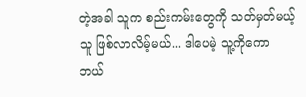တဲ့အခါ သူက စည်းကမ်းတွေကို သတ်မှတ်မယ့်သူ ဖြစ်လာလိမ့်မယ်... ဒါပေမဲ့ သူ့ကိုကော ဘယ်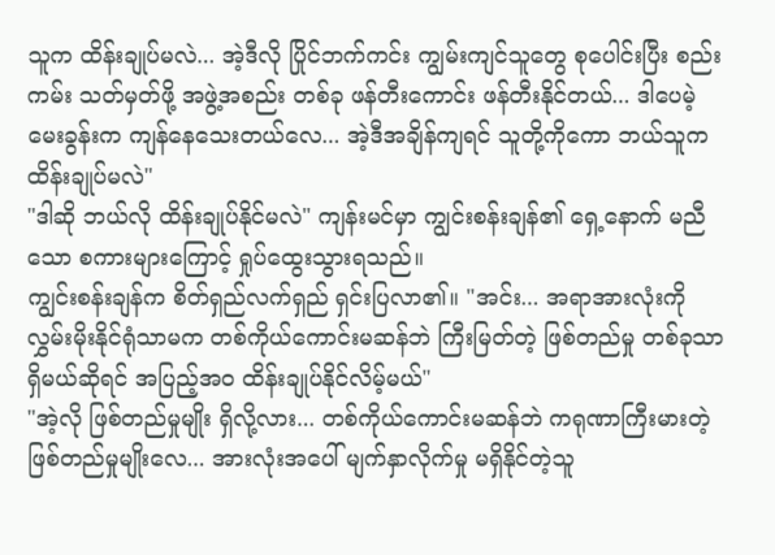သူက ထိန်းချုပ်မလဲ... အဲ့ဒီလို ပြိုင်ဘက်ကင်း ကျွမ်းကျင်သူတွေ စုပေါင်းပြီး စည်းကမ်း သတ်မှတ်ဖို့ အဖွဲ့အစည်း တစ်ခု ဖန်တီးကောင်း ဖန်တီးနိုင်တယ်... ဒါပေမဲ့ မေးခွန်းက ကျန်နေသေးတယ်လေ... အဲ့ဒီအချိန်ကျရင် သူတို့ကိုကော ဘယ်သူက ထိန်းချုပ်မလဲ"
"ဒါဆို ဘယ်လို ထိန်းချုပ်နိုင်မလဲ" ကျန်းမင်မှာ ကျွင်းစန်းချန်၏ ရှေ့နောက် မညီသော စကားများကြောင့် ရှုပ်ထွေးသွားရသည်။
ကျွင်းစန်းချန်က စိတ်ရှည်လက်ရှည် ရှင်းပြလာ၏။ "အင်း... အရာအားလုံးကို လွှမ်းမိုးနိုင်ရုံသာမက တစ်ကိုယ်ကောင်းမဆန်ဘဲ ကြီးမြတ်တဲ့ ဖြစ်တည်မှု တစ်ခုသာ ရှိမယ်ဆိုရင် အပြည့်အဝ ထိန်းချုပ်နိုင်လိမ့်မယ်"
"အဲ့လို ဖြစ်တည်မှုမျိုး ရှိလို့လား... တစ်ကိုယ်ကောင်းမဆန်ဘဲ ကရုဏာကြီးမားတဲ့ ဖြစ်တည်မှုမျိုးလေ... အားလုံးအပေါ် မျက်နှာလိုက်မှု မရှိနိုင်တဲ့သူ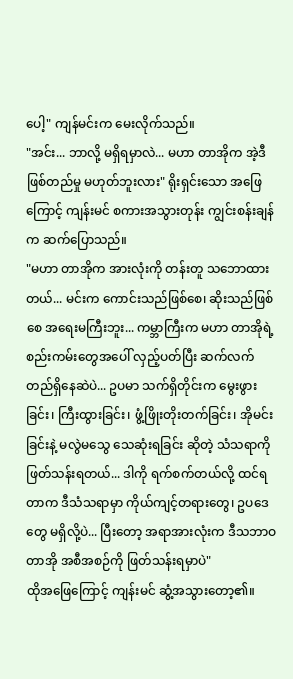ပေါ့" ကျန်မင်းက မေးလိုက်သည်။
"အင်း... ဘာလို့ မရှိရမှာလဲ... မဟာ တာအိုက အဲ့ဒီ ဖြစ်တည်မှု မဟုတ်ဘူးလား" ရိုးရှင်းသော အဖြေကြောင့် ကျန်းမင် စကားအသွားတုန်း ကျွင်းစန်းချန်က ဆက်ပြောသည်။
"မဟာ တာအိုက အားလုံးကို တန်းတူ သဘောထားတယ်... မင်းက ကောင်းသည်ဖြစ်စေ၊ ဆိုးသည်ဖြစ်စေ အရေးမကြီးဘူး... ကမ္ဘာကြီးက မဟာ တာအိုရဲ့ စည်းကမ်းတွေအပေါ် လှည့်ပတ်ပြီး ဆက်လက် တည်ရှိနေဆဲပဲ... ဥပမာ သက်ရှိတိုင်းက မွေးဖွားခြင်း၊ ကြီးထွားခြင်း၊ ဖွံ့ဖြိုးတိုးတက်ခြင်း၊ အိုမင်းခြင်းနဲ့ မလွဲမသွေ သေဆုံးရခြင်း ဆိုတဲ့ သံသရာကို ဖြတ်သန်းရတယ်... ဒါကို ရက်စက်တယ်လို့ ထင်ရတာက ဒီသံသရာမှာ ကိုယ်ကျင့်တရားတွေ၊ ဥပဒေတွေ မရှိလို့ပဲ... ပြီးတော့ အရာအားလုံးက ဒီသဘာဝ တာအို အစီအစဉ်ကို ဖြတ်သန်းရမှာပဲ"
ထိုအဖြေကြောင့် ကျန်းမင် ဆွံ့အသွားတော့၏။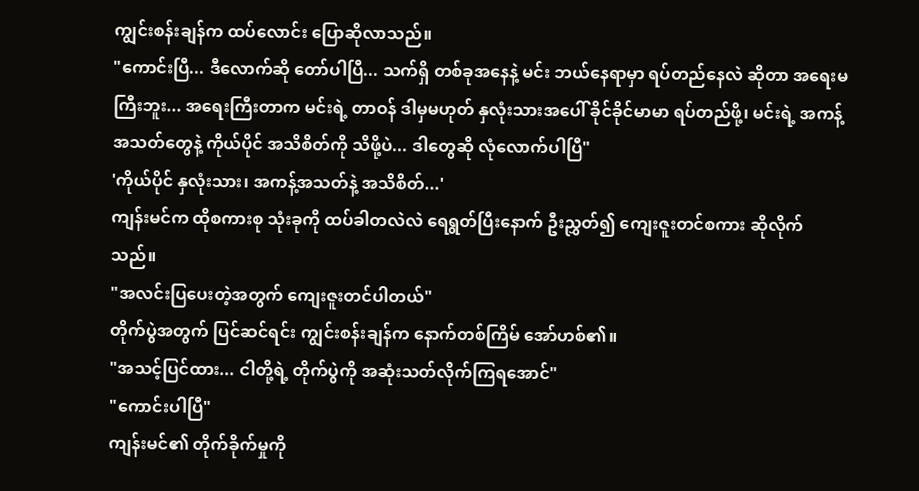ကျွင်းစန်းချန်က ထပ်လောင်း ပြောဆိုလာသည်။
"ကောင်းပြီ... ဒီလောက်ဆို တော်ပါပြီ... သက်ရှိ တစ်ခုအနေနဲ့ မင်း ဘယ်နေရာမှာ ရပ်တည်နေလဲ ဆိုတာ အရေးမကြီးဘူး... အရေးကြီးတာက မင်းရဲ့ တာဝန် ဒါမှမဟုတ် နှလုံးသားအပေါ် ခိုင်ခိုင်မာမာ ရပ်တည်ဖို့၊ မင်းရဲ့ အကန့်အသတ်တွေနဲ့ ကိုယ်ပိုင် အသိစိတ်ကို သိဖို့ပဲ... ဒါတွေဆို လုံလောက်ပါပြီ"
'ကိုယ်ပိုင် နှလုံးသား၊ အကန့်အသတ်နဲ့ အသိစိတ်...'
ကျန်းမင်က ထိုစကားစု သုံးခုကို ထပ်ခါတလဲလဲ ရေရွတ်ပြီးနောက် ဦးညွှတ်၍ ကျေးဇူးတင်စကား ဆိုလိုက်သည်။
"အလင်းပြပေးတဲ့အတွက် ကျေးဇူးတင်ပါတယ်"
တိုက်ပွဲအတွက် ပြင်ဆင်ရင်း ကျွင်းစန်းချန်က နောက်တစ်ကြိမ် အော်ဟစ်၏။
"အသင့်ပြင်ထား... ငါတို့ရဲ့ တိုက်ပွဲကို အဆုံးသတ်လိုက်ကြရအောင်"
"ကောင်းပါပြီ"
ကျန်းမင်၏ တိုက်ခိုက်မှုကို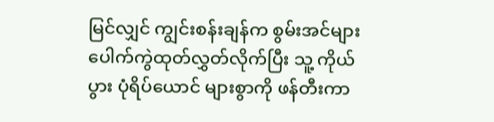မြင်လျှင် ကျွင်းစန်းချန်က စွမ်းအင်များ ပေါက်ကွဲထုတ်လွှတ်လိုက်ပြီး သူ့ ကိုယ်ပွား ပုံရိပ်ယောင် များစွာကို ဖန်တီးကာ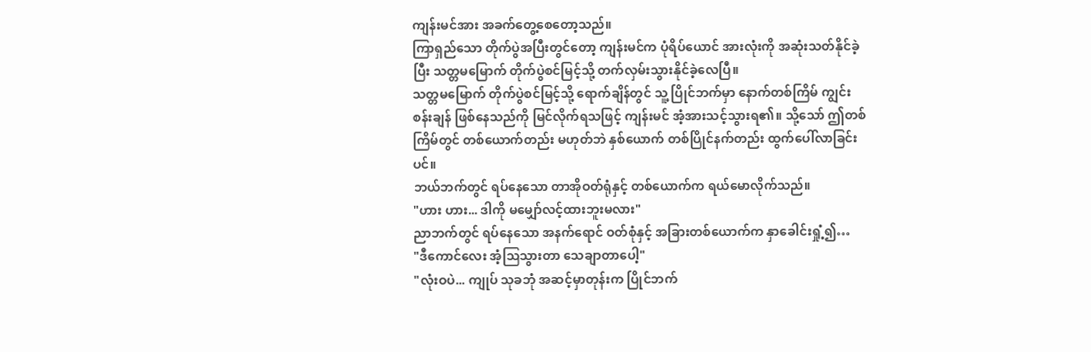ကျန်းမင်အား အခက်တွေ့စေတော့သည်။
ကြာရှည်သော တိုက်ပွဲအပြီးတွင်တော့ ကျန်းမင်က ပုံရိပ်ယောင် အားလုံးကို အဆုံးသတ်နိုင်ခဲ့ပြီး သတ္တမမြောက် တိုက်ပွဲစင်မြင့်သို့ တက်လှမ်းသွားနိုင်ခဲ့လေပြီ။
သတ္တမမြောက် တိုက်ပွဲစင်မြင့်သို့ ရောက်ချိန်တွင် သူ့ ပြိုင်ဘက်မှာ နောက်တစ်ကြိမ် ကျွင်းစန်းချန် ဖြစ်နေသည်ကို မြင်လိုက်ရသဖြင့် ကျန်းမင် အံ့အားသင့်သွားရ၏။ သို့သော် ဤတစ်ကြိမ်တွင် တစ်ယောက်တည်း မဟုတ်ဘဲ နှစ်ယောက် တစ်ပြိုင်နက်တည်း ထွက်ပေါ်လာခြင်းပင်။
ဘယ်ဘက်တွင် ရပ်နေသော တာအိုဝတ်ရုံနှင့် တစ်ယောက်က ရယ်မောလိုက်သည်။
"ဟား ဟား... ဒါကို မမျှော်လင့်ထားဘူးမလား"
ညာဘက်တွင် ရပ်နေသော အနက်ရောင် ဝတ်စုံနှင့် အခြားတစ်ယောက်က နှာခေါင်းရှုံ့၍…
"ဒီကောင်လေး အံ့ဩသွားတာ သေချာတာပေါ့"
"လုံးဝပဲ... ကျုပ် သုခဘုံ အဆင့်မှာတုန်းက ပြိုင်ဘက်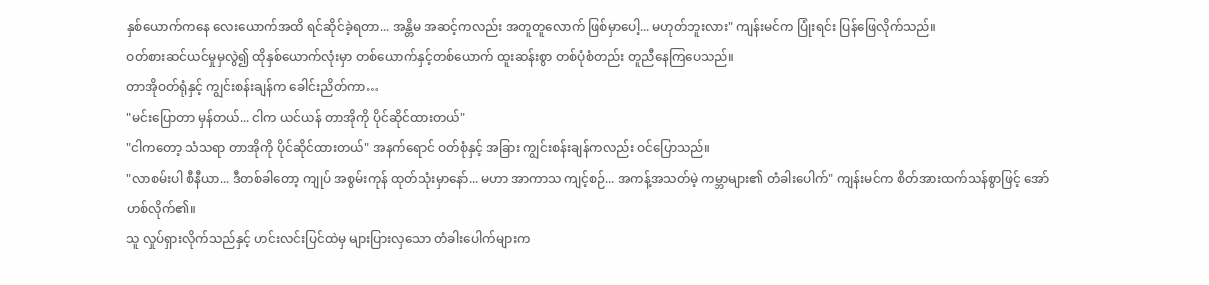နှစ်ယောက်ကနေ လေးယောက်အထိ ရင်ဆိုင်ခဲ့ရတာ... အန္တိမ အဆင့်ကလည်း အတူတူလောက် ဖြစ်မှာပေါ့... မဟုတ်ဘူးလား" ကျန်းမင်က ပြုံးရင်း ပြန်ဖြေလိုက်သည်။
ဝတ်စားဆင်ယင်မှုမှလွဲ၍ ထိုနှစ်ယောက်လုံးမှာ တစ်ယောက်နှင့်တစ်ယောက် ထူးဆန်းစွာ တစ်ပုံစံတည်း တူညီနေကြပေသည်။
တာအိုဝတ်ရုံနှင့် ကျွင်းစန်းချန်က ခေါင်းညိတ်ကာ…
"မင်းပြောတာ မှန်တယ်... ငါက ယင်ယန် တာအိုကို ပိုင်ဆိုင်ထားတယ်"
"ငါကတော့ သံသရာ တာအိုကို ပိုင်ဆိုင်ထားတယ်" အနက်ရောင် ဝတ်စုံနှင့် အခြား ကျွင်းစန်းချန်ကလည်း ဝင်ပြောသည်။
"လာစမ်းပါ စီနီယာ... ဒီတစ်ခါတော့ ကျုပ် အစွမ်းကုန် ထုတ်သုံးမှာနော်... မဟာ အာကာသ ကျင့်စဉ်... အကန့်အသတ်မဲ့ ကမ္ဘာများ၏ တံခါးပေါက်" ကျန်းမင်က စိတ်အားထက်သန်စွာဖြင့် အော်ဟစ်လိုက်၏။
သူ လှုပ်ရှားလိုက်သည်နှင့် ဟင်းလင်းပြင်ထဲမှ များပြားလှသော တံခါးပေါက်များက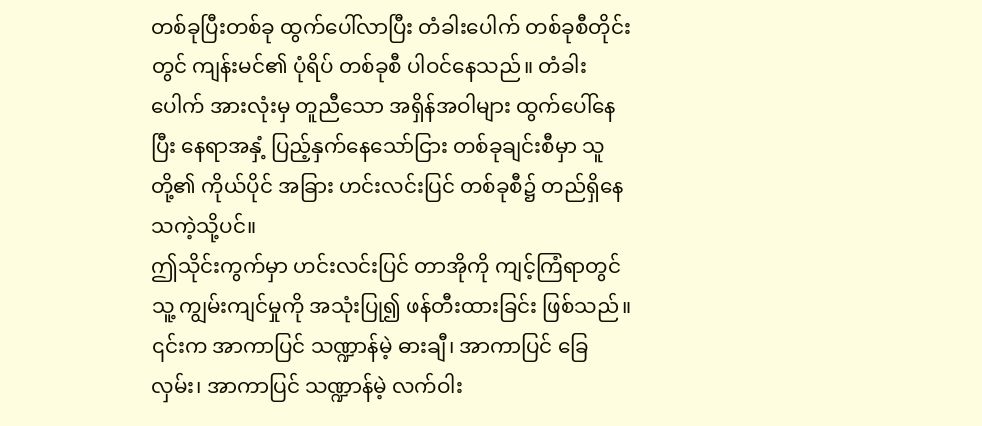တစ်ခုပြီးတစ်ခု ထွက်ပေါ်လာပြီး တံခါးပေါက် တစ်ခုစီတိုင်းတွင် ကျန်းမင်၏ ပုံရိပ် တစ်ခုစီ ပါဝင်နေသည်။ တံခါးပေါက် အားလုံးမှ တူညီသော အရှိန်အဝါများ ထွက်ပေါ်နေပြီး နေရာအနှံ့ ပြည့်နှက်နေသော်ငြား တစ်ခုချင်းစီမှာ သူတို့၏ ကိုယ်ပိုင် အခြား ဟင်းလင်းပြင် တစ်ခုစီ၌ တည်ရှိနေသကဲ့သို့ပင်။
ဤသိုင်းကွက်မှာ ဟင်းလင်းပြင် တာအိုကို ကျင့်ကြံရာတွင် သူ့ ကျွမ်းကျင်မှုကို အသုံးပြု၍ ဖန်တီးထားခြင်း ဖြစ်သည်။ ၎င်းက အာကာပြင် သဏ္ဍာန်မဲ့ ဓားချီ၊ အာကာပြင် ခြေလှမ်း၊ အာကာပြင် သဏ္ဍာန်မဲ့ လက်ဝါး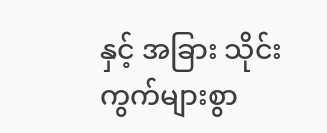နှင့် အခြား သိုင်းကွက်များစွာ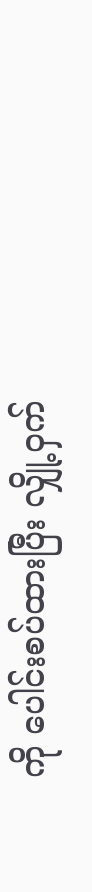ကို ပေါင်းစပ်ထားပြီး လျှို့ဝှက်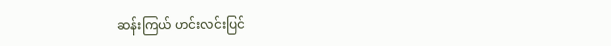ဆန်းကြယ် ဟင်းလင်းပြင်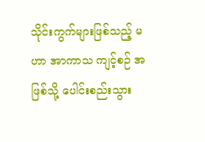သိုင်းကွက်များဖြစ်သည့် မဟာ အာကာသ ကျင့်စဉ် အဖြစ်သို့ ပေါင်းစည်းသွား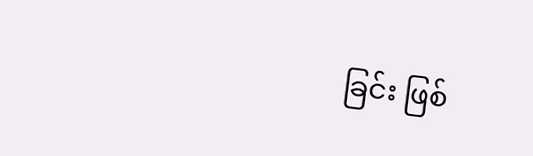ခြင်း ဖြစ်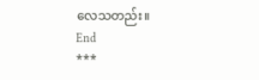လေသတည်း။
End
***